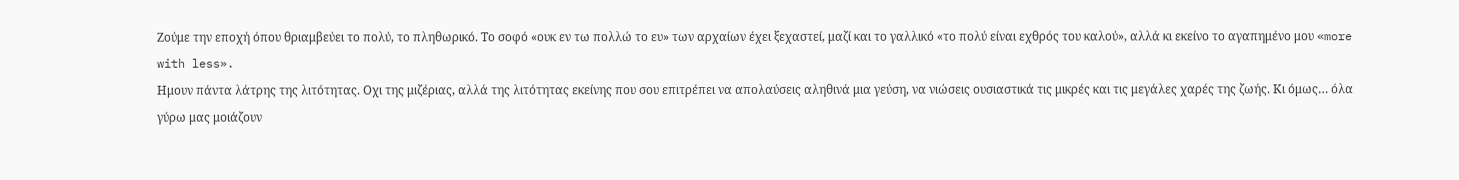Ζούμε την εποχή όπου θριαμβεύει το πολύ, το πληθωρικό. Το σοφό «ουκ εν τω πολλώ το ευ» των αρχαίων έχει ξεχαστεί, μαζί και το γαλλικό «το πολύ είναι εχθρός του καλού», αλλά κι εκείνο το αγαπημένο μου «more with less».
Ημουν πάντα λάτρης της λιτότητας. Οχι της μιζέριας, αλλά της λιτότητας εκείνης που σου επιτρέπει να απολαύσεις αληθινά μια γεύση, να νιώσεις ουσιαστικά τις μικρές και τις μεγάλες χαρές της ζωής. Κι όμως… όλα γύρω μας μοιάζουν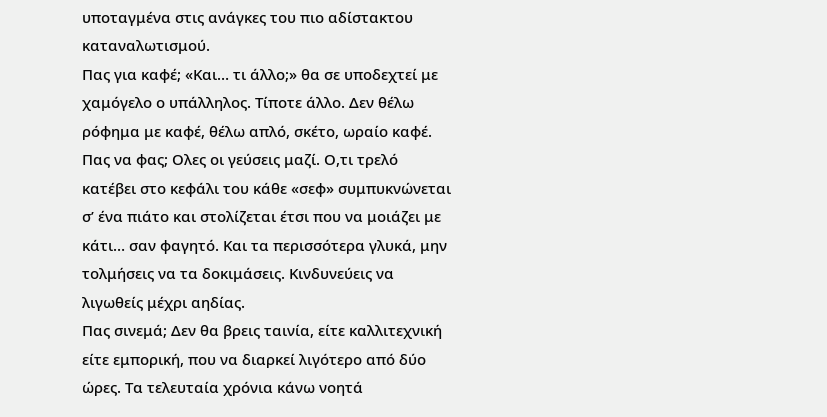υποταγμένα στις ανάγκες του πιο αδίστακτου καταναλωτισμού.
Πας για καφέ; «Και… τι άλλο;» θα σε υποδεχτεί με χαμόγελο ο υπάλληλος. Τίποτε άλλο. Δεν θέλω ρόφημα με καφέ, θέλω απλό, σκέτο, ωραίο καφέ.
Πας να φας; Ολες οι γεύσεις μαζί. Ο,τι τρελό κατέβει στο κεφάλι του κάθε «σεφ» συμπυκνώνεται σ’ ένα πιάτο και στολίζεται έτσι που να μοιάζει με κάτι… σαν φαγητό. Και τα περισσότερα γλυκά, μην τολμήσεις να τα δοκιμάσεις. Κινδυνεύεις να λιγωθείς μέχρι αηδίας.
Πας σινεμά; Δεν θα βρεις ταινία, είτε καλλιτεχνική είτε εμπορική, που να διαρκεί λιγότερο από δύο ώρες. Τα τελευταία χρόνια κάνω νοητά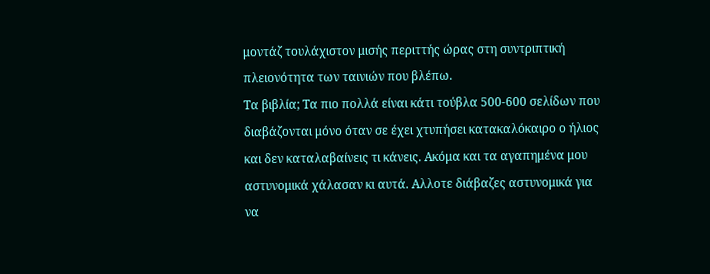μοντάζ τουλάχιστον μισής περιττής ώρας στη συντριπτική πλειονότητα των ταινιών που βλέπω.
Τα βιβλία; Τα πιο πολλά είναι κάτι τούβλα 500-600 σελίδων που διαβάζονται μόνο όταν σε έχει χτυπήσει κατακαλόκαιρο ο ήλιος και δεν καταλαβαίνεις τι κάνεις. Ακόμα και τα αγαπημένα μου αστυνομικά χάλασαν κι αυτά. Αλλοτε διάβαζες αστυνομικά για να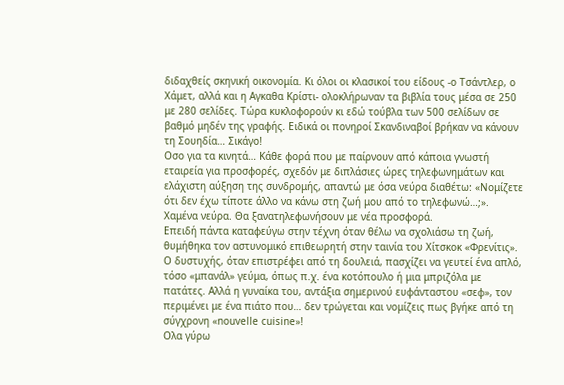διδαχθείς σκηνική οικονομία. Κι όλοι οι κλασικοί του είδους -ο Τσάντλερ, ο Χάμετ, αλλά και η Αγκαθα Κρίστι- ολοκλήρωναν τα βιβλία τους μέσα σε 250 με 280 σελίδες. Τώρα κυκλοφορούν κι εδώ τούβλα των 500 σελίδων σε βαθμό μηδέν της γραφής. Ειδικά οι πονηροί Σκανδιναβοί βρήκαν να κάνουν τη Σουηδία… Σικάγο!
Οσο για τα κινητά… Κάθε φορά που με παίρνουν από κάποια γνωστή εταιρεία για προσφορές, σχεδόν με διπλάσιες ώρες τηλεφωνημάτων και ελάχιστη αύξηση της συνδρομής, απαντώ με όσα νεύρα διαθέτω: «Νομίζετε ότι δεν έχω τίποτε άλλο να κάνω στη ζωή μου από το τηλεφωνώ…;». Χαμένα νεύρα. Θα ξανατηλεφωνήσουν με νέα προσφορά.
Επειδή πάντα καταφεύγω στην τέχνη όταν θέλω να σχολιάσω τη ζωή, θυμήθηκα τον αστυνομικό επιθεωρητή στην ταινία του Χίτσκοκ «Φρενίτις». Ο δυστυχής, όταν επιστρέφει από τη δουλειά, πασχίζει να γευτεί ένα απλό, τόσο «μπανάλ» γεύμα, όπως π.χ. ένα κοτόπουλο ή μια μπριζόλα με πατάτες. Αλλά η γυναίκα του, αντάξια σημερινού ευφάνταστου «σεφ», τον περιμένει με ένα πιάτο που… δεν τρώγεται και νομίζεις πως βγήκε από τη σύγχρονη «nouvelle cuisine»!
Ολα γύρω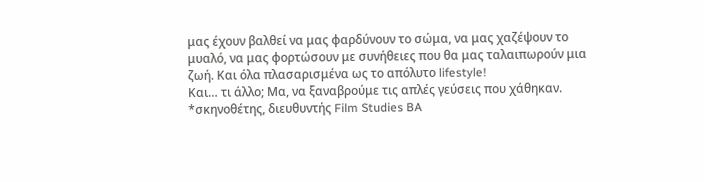μας έχουν βαλθεί να μας φαρδύνουν το σώμα, να μας χαζέψουν το μυαλό, να μας φορτώσουν με συνήθειες που θα μας ταλαιπωρούν μια ζωή. Και όλα πλασαρισμένα ως το απόλυτο lifestyle!
Και… τι άλλο; Μα, να ξαναβρούμε τις απλές γεύσεις που χάθηκαν.
*σκηνοθέτης, διευθυντής Film Studies BA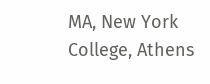MA, New York College, Athens